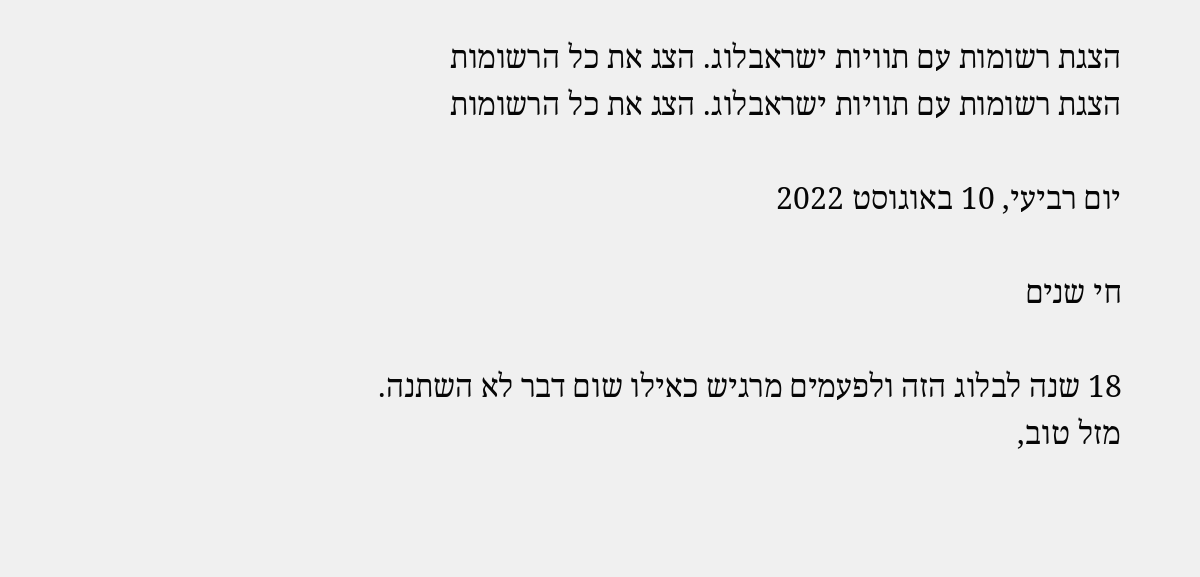הצגת רשומות עם תוויות ישראבלוג. הצג את כל הרשומות
הצגת רשומות עם תוויות ישראבלוג. הצג את כל הרשומות

יום רביעי, 10 באוגוסט 2022

חי שנים

18 שנה לבלוג הזה ולפעמים מרגיש כאילו שום דבר לא השתנה.
מזל טוב,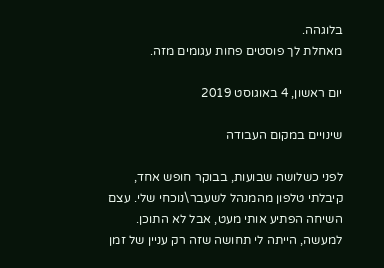בלוגהה.
מאחלת לך פוסטים פחות עגומים מזה.

יום ראשון, 4 באוגוסט 2019

שינויים במקום העבודה

לפני כשלושה שבועות, בבוקר חופש אחד, קיבלתי טלפון מהמנהל לשעבר\נוכחי שלי. עצם השיחה הפתיע אותי מעט, אבל לא התוכן. למעשה, הייתה לי תחושה שזה רק עניין של זמן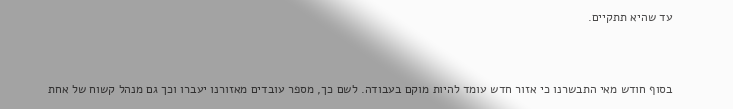עד שהיא תתקיים.


בסוף חודש מאי התבשרנו כי אזור חדש עומד להיות מוקם בעבודה. לשם כך, מספר עובדים מאזורנו יעברו וכך גם מנהל קשוח של אחת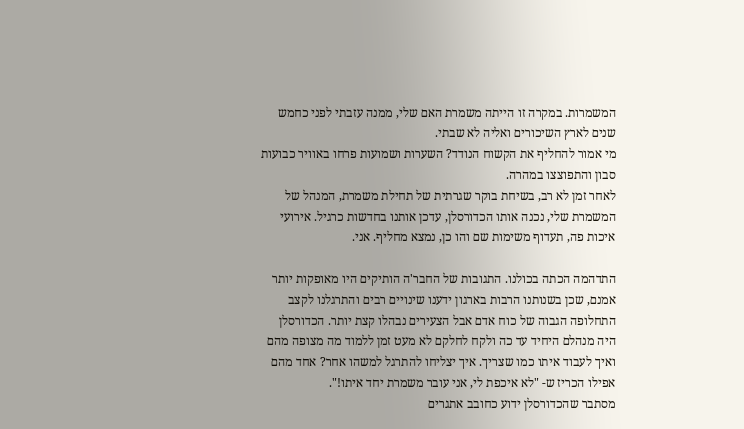המשמרות. במקרה זו הייתה משמרת האם שלי, ממנה עזבתי לפני כחמש שנים לארץ השיכורים ואליה לא שבתי.
מי אמור להחליף את הקשוח הנודד? השערות ושמועות פרחו באוויר כבועות סבון והתפוצצו במהרה.
לאחר זמן לא רב, בשיחת בוקר שגרתית של תחילת משמרת, המנהל של המשמרת שלי, נכנה אותו הכדורסלן, עדכן אותנו בחדשות כרגיל. אירועי איכות פה, תעדוף משימות שם והו כן, נמצא מחליף. אני.

התדהמה הכתה בכולנו. התגובות של החבר'ה הותיקים היו מאופקות יותר אמנם, שכן בשנותנו הרבות בארגון ידענו שינויים רבים והתרגלנו לקצב התחלופה הגבוה של כוח אדם אבל הצעירים נבהלו קצת יותר. הכדורסלן היה מנהלם היחיד עד כה ולקח לחלקם לא מעט זמן ללמוד מה מצופה מהם ואיך לעבוד איתו כמו שצריך. איך יצליחו להתרגל למשהו אחר? אחד מהם אפילו הכריז ש- "לא איכפת לי, אני עובר משמרת יחד איתו!".
מסתבר שהכדורסלן ידוע כחובב אתגרים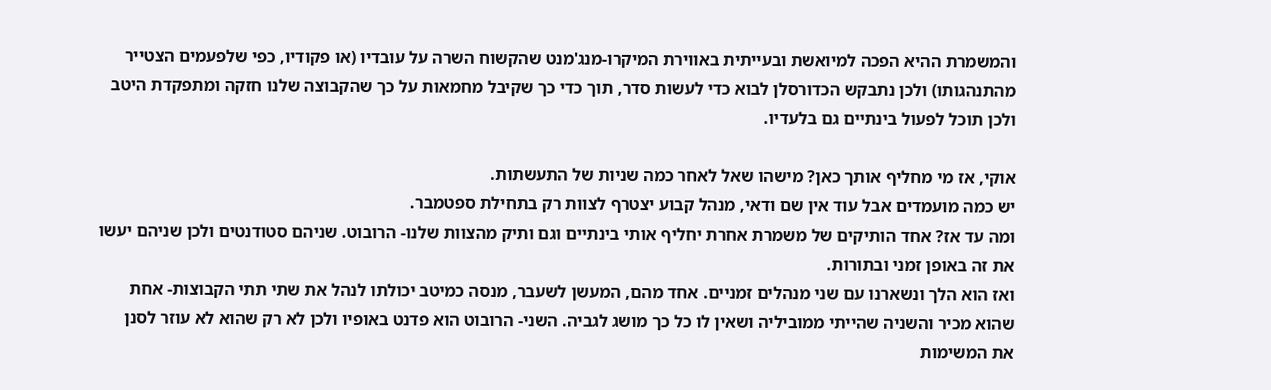והמשמרת ההיא הפכה למיואשת ובעייתית באווירת המיקרו-מנג'מנט שהקשוח השרה על עובדיו (או פקודיו, כפי שלפעמים הצטייר מהתנהגותו) ולכן נתבקש הכדורסלן לבוא כדי לעשות סדר, תוך כדי כך שקיבל מחמאות על כך שהקבוצה שלנו חזקה ומתפקדת היטב ולכן תוכל לפעול בינתיים גם בלעדיו.

אוקי, אז מי מחליף אותך כאן? מישהו שאל לאחר כמה שניות של התעשתות.
יש כמה מועמדים אבל עוד אין שם ודאי, מנהל קבוע יצטרף לצוות רק בתחילת ספטמבר.
ומה עד אז? אחד הותיקים של משמרת אחרת יחליף אותי בינתיים וגם ותיק מהצוות שלנו- הרובוט. שניהם סטודנטים ולכן שניהם יעשו את זה באופן זמני ובתורות.
ואז הוא הלך ונשארנו עם שני מנהלים זמניים. אחד מהם, המעשן לשעבר, מנסה כמיטב יכולתו לנהל את שתי תתי הקבוצות- אחת שהוא מכיר והשניה שהייתי ממוביליה ושאין לו כל כך מושג לגביה. השני- הרובוט הוא פדנט באופיו ולכן לא רק שהוא לא עוזר לסנן את המשימות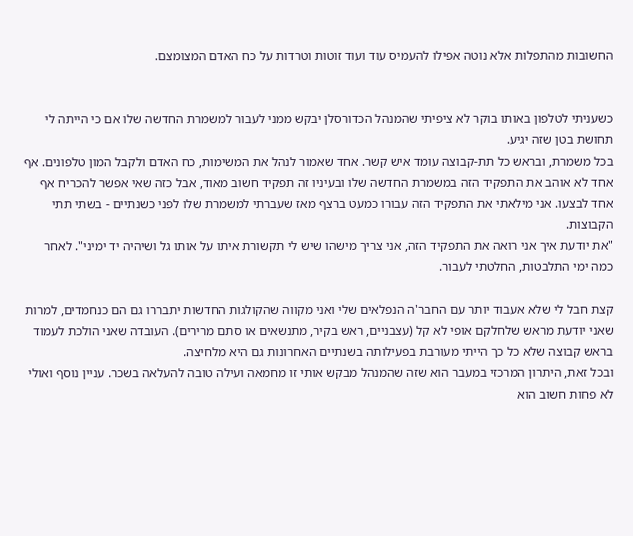החשובות מהתפלות אלא נוטה אפילו להעמיס עוד ועוד זוטות וטרדות על כח האדם המצומצם.


כשעניתי לטלפון באותו בוקר לא ציפיתי שהמנהל הכדורסלן יבקש ממני לעבור למשמרת החדשה שלו אם כי הייתה לי תחושת בטן שזה יגיע.
בכל משמרת, ובראש כל תת-קבוצה עומד איש קשר. אחד שאמור לנהל את המשימות, כח האדם ולקבל המון טלפונים. אף אחד לא אוהב את התפקיד הזה במשמרת החדשה שלו ובעיניו זה תפקיד חשוב מאוד, אבל כזה שאי אפשר להכריח אף אחד לבצעו. אני מילאתי את התפקיד הזה עבורו כמעט ברצף מאז שעברתי למשמרת שלו לפני כשנתיים - בשתי תתי הקבוצות.
"את יודעת איך אני רואה את התפקיד הזה, אני צריך מישהו שיש לי תקשורת איתו על אותו גל ושיהיה יד ימיני". לאחר כמה ימי התלבטות, החלטתי לעבור.

קצת חבל לי שלא אעבוד יותר עם החבר'ה הנפלאים שלי ואני מקווה שהקולגות החדשות יתבררו גם הם כנחמדים, למרות שאני יודעת מראש שלחלקם אופי לא קל (עצבניים, ראש בקיר, מתנשאים או סתם מרירים). העובדה שאני הולכת לעמוד בראש קבוצה שלא כל כך הייתי מעורבת בפעילותה בשנתיים האחרונות גם היא מלחיצה.
ובכל זאת, היתרון המרכזי במעבר הוא שזה שהמנהל מבקש אותי זו מחמאה ועילה טובה להעלאה בשכר. עניין נוסף ואולי לא פחות חשוב הוא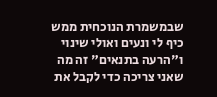שבמשמרת הנוכחית ממש כיף לי ונעים ואולי שינוי ו"הרעה בתנאים" זה מה שאני צריכה כדי לקבל את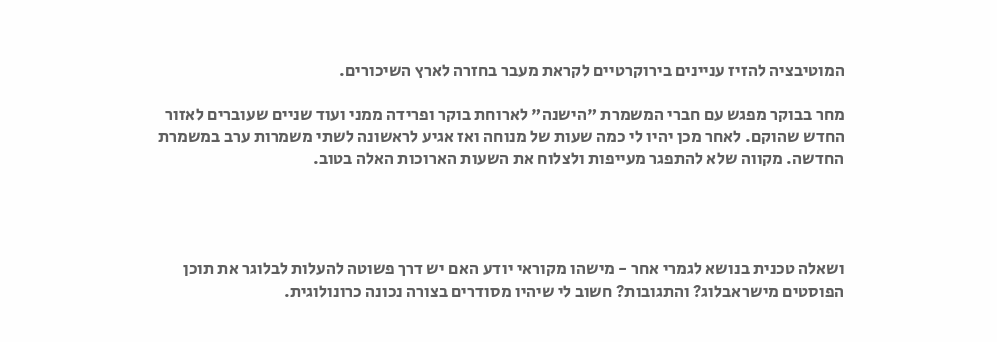המוטיבציה להזיז עניינים בירוקרטיים לקראת מעבר בחזרה לארץ השיכורים.

מחר בבוקר מפגש עם חברי המשמרת "הישנה" לארוחת בוקר ופרידה ממני ועוד שניים שעוברים לאזור החדש שהוקם. לאחר מכן יהיו לי כמה שעות של מנוחה ואז אגיע לראשונה לשתי משמרות ערב במשמרת החדשה. מקווה שלא להתפגר מעייפות ולצלוח את השעות הארוכות האלה בטוב.




ושאלה טכנית בנושא לגמרי אחר - מישהו מקוראי יודע האם יש דרך פשוטה להעלות לבלוגר את תוכן הפוסטים מישראבלוג? והתגובות? חשוב לי שיהיו מסודרים בצורה נכונה כרונולוגית.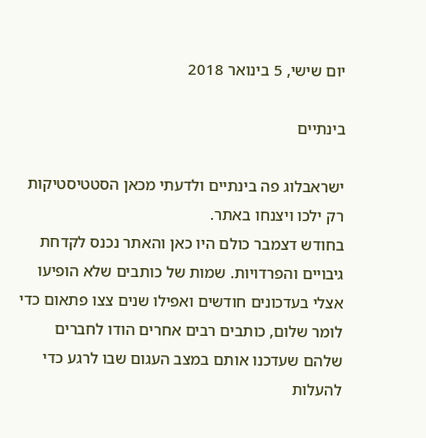יום שישי, 5 בינואר 2018

בינתיים

ישראבלוג פה בינתיים ולדעתי מכאן הסטטיסטיקות רק ילכו ויצנחו באתר.
בחודש דצמבר כולם היו כאן והאתר נכנס לקדחת גיבויים והפרדויות. שמות של כותבים שלא הופיעו אצלי בעדכונים חודשים ואפילו שנים צצו פתאום כדי לומר שלום, כותבים רבים אחרים הודו לחברים שלהם שעדכנו אותם במצב העגום שבו לרגע כדי להעלות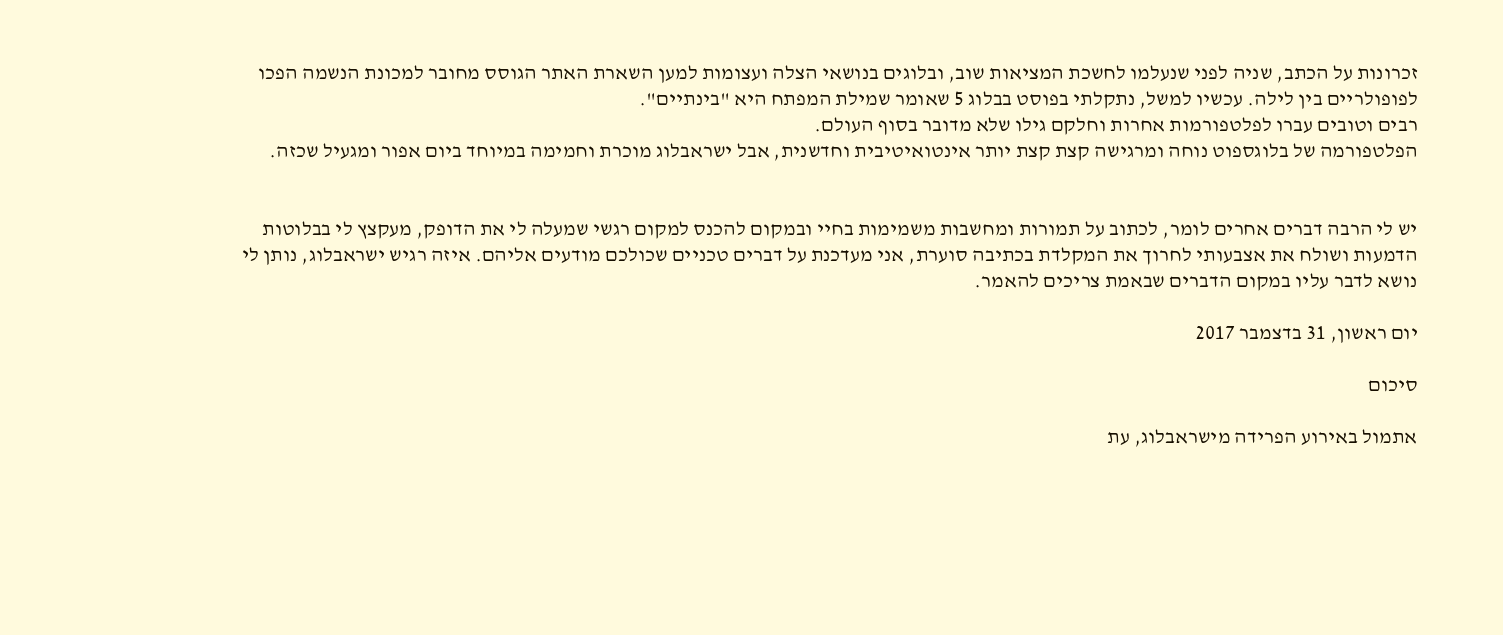זכרונות על הכתב, שניה לפני שנעלמו לחשכת המציאות שוב, ובלוגים בנושאי הצלה ועצומות למען השארת האתר הגוסס מחובר למכונת הנשמה הפכו לפופולריים בין לילה. עכשיו למשל, נתקלתי בפוסט בבלוג 5 שאומר שמילת המפתח היא "בינתיים".
רבים וטובים עברו לפלטפורמות אחרות וחלקם גילו שלא מדובר בסוף העולם.
הפלטפורמה של בלוגספוט נוחה ומרגישה קצת קצת יותר אינטואיטיבית וחדשנית, אבל ישראבלוג מוכרת וחמימה במיוחד ביום אפור ומגעיל שכזה.


יש לי הרבה דברים אחרים לומר, לכתוב על תמורות ומחשבות משמימות בחיי ובמקום להכנס למקום רגשי שמעלה לי את הדופק, מעקצץ לי בבלוטות הדמעות ושולח את אצבעותי לחרוך את המקלדת בכתיבה סוערת, אני מעדכנת על דברים טכניים שכולכם מודעים אליהם. איזה רגיש ישראבלוג, נותן לי נושא לדבר עליו במקום הדברים שבאמת צריכים להאמר.

יום ראשון, 31 בדצמבר 2017

סיכום

אתמול באירוע הפרידה מישראבלוג, עת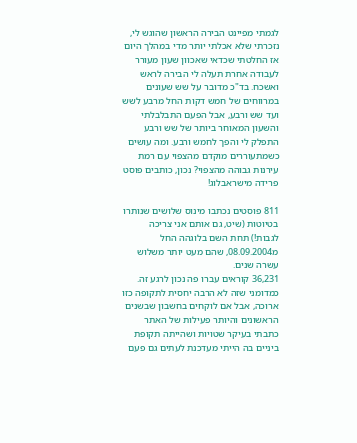לגמתי מפיינט הבירה הראשון שהוגש לי, נזכרתי שלא אכלתי יותר מדי במהלך היום אז החלטתי שכדאי שאכוון שעון מעורר לעבודה אחרת תעלה לי הבירה לראש ואשכח. בד"כ מדובר על שש שעונים במרווחים של חמש דקות החל מרבע לשש ועד שש ורבע, אבל הפעם התבלבלתי והשעון המאוחר ביותר של שש ורבע התפלק לי והפך לחמש ורבע. ומה עושים כשמתעוררים מוקדם מהצפוי עם רמת עירנות גבוהה מהצפוי? נכון, כותבים פוסט פרידה מישראבלוג!

811 פוסטים נכתבו מינוס שלושים שנותרו בטיוטות (שיט, גם אותם אני צריכה לגבות!) תחת השם בלוגהה החל מ08.09.2004, שהם מעט יותר משלוש עשרה שנים.
36,231 קוראים עברו פה נכון לרגע זה. כמדומני שזה לא הרבה יחסית לתקופה כזו ארוכה, אבל אם לוקחים בחשבון שבשנים הראשונים והיותר פעילות של האתר כתבתי בעיקר שטויות ושהייתה תקופת ביניים בה הייתי מעדכנת לעתים גם פעם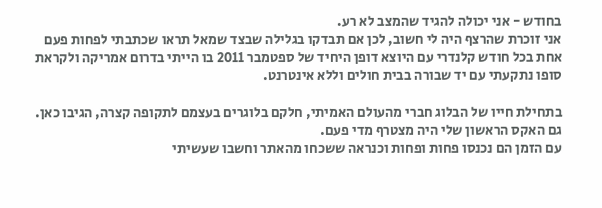בחודש - אני יכולה להגיד שהמצב לא רע.
אני זוכרת שהרצף היה לי חשוב, לכן אם תבדקו בגלילה שבצד שמאל תראו שכתבתי לפחות פעם אחת בכל חודש קלנדרי עם היוצא דופן היחיד של ספטמבר 2011 בו הייתי בדרום אמריקה ולקראת סופו נתקעתי עם יד שבורה בבית חולים וללא אינטרנט.

בתחילת חייו של הבלוג חברי מהעולם האמיתי, חלקם בלוגרים בעצמם לתקופה קצרה, הגיבו כאן. גם האקס הראשון שלי היה מצטרף מדי פעם.
עם הזמן הם נכנסו פחות ופחות וכנראה ששכחו מהאתר וחשבו שעשיתי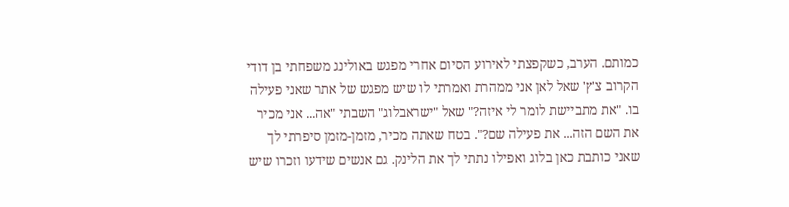כמותם. הערב, כשקפצתי לאירוע הסיום אחרי מפגש באולינג משפחתי בן דודי הקרוב צ'ץ' שאל לאן אני ממהרת ואמרתי לו שיש מפגש של אתר שאני פעילה בו. "את מתביישת לומר לי איזה?" שאל "ישראבלוג" השבתי "אה... אני מכיר את השם הזה... את פעילה שם?". בטח שאתה מכיר, מזמן-מזמן סיפרתי לך שאני כותבת כאן בלוג ואפילו נתתי לך את הלינק. גם אנשים שידעו וזכרו שיש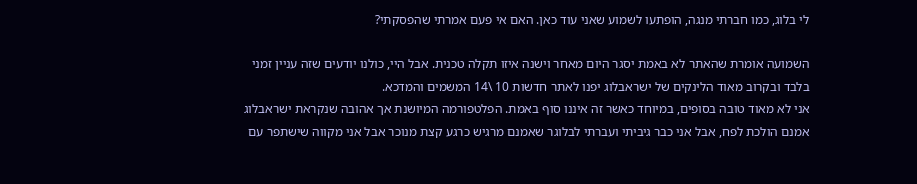לי בלוג, כמו חברתי מנגה, הופתעו לשמוע שאני עוד כאן. האם אי פעם אמרתי שהפסקתי?

השמועה אומרת שהאתר לא באמת יסגר היום מאחר וישנה איזו תקלה טכנית. אבל היי, כולנו יודעים שזה עניין זמני בלבד ובקרוב מאוד הלינקים של ישראבלוג יפנו לאתר חדשות 10 \14 המשמים והמדכא.
אני לא מאוד טובה בסופים, במיוחד כאשר זה איננו סוף באמת. הפלטפורמה המיושנת אך אהובה שנקראת ישראבלוג אמנם הולכת לפח, אבל אני כבר גיביתי ועברתי לבלוגר שאמנם מרגיש כרגע קצת מנוכר אבל אני מקווה שישתפר עם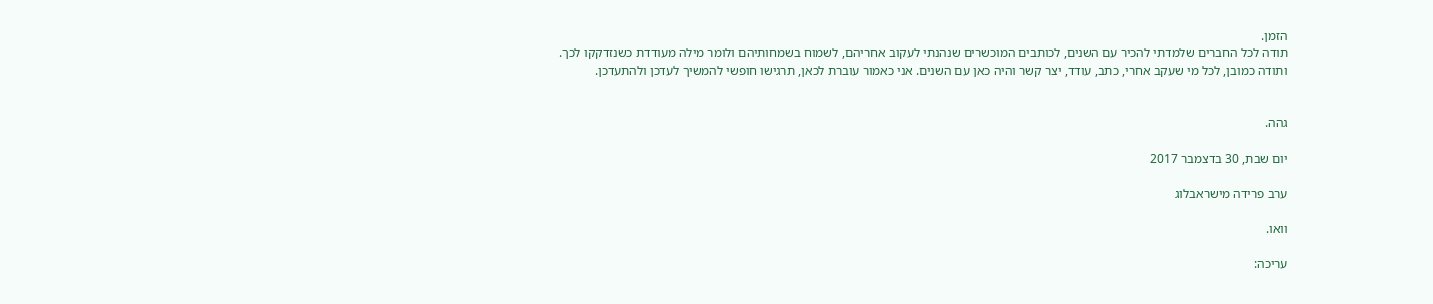הזמן.
תודה לכל החברים שלמדתי להכיר עם השנים, לכותבים המוכשרים שנהנתי לעקוב אחריהם, לשמוח בשמחותיהם ולומר מילה מעודדת כשנזדקקו לכך.
ותודה כמובן, לכל מי שעקב אחרי, כתב, עודד, יצר קשר והיה כאן עם השנים. אני כאמור עוברת לכאן, תרגישו חופשי להמשיך לעדכן ולהתעדכן.


גהה.

יום שבת, 30 בדצמבר 2017

ערב פרידה מישראבלוג

וואו.

עריכה: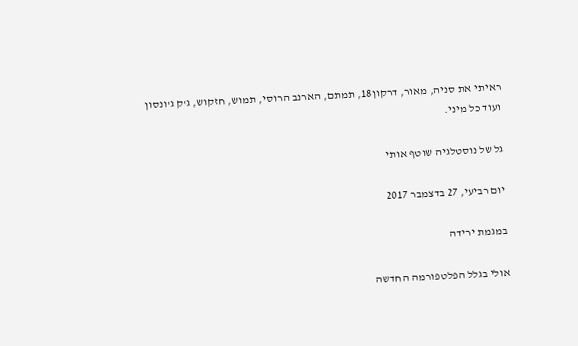ראיתי את סניה, מאור, דרקון18, תמתם, הארנב הרוסי, תמוש, חזקוש, ג'ק ג'ונסון ועוד כל מיני.

גל של נוסטלגיה שוטף אותי

יום רביעי, 27 בדצמבר 2017

במגמת ירידה

אולי בגלל הפלטפורמה החדשה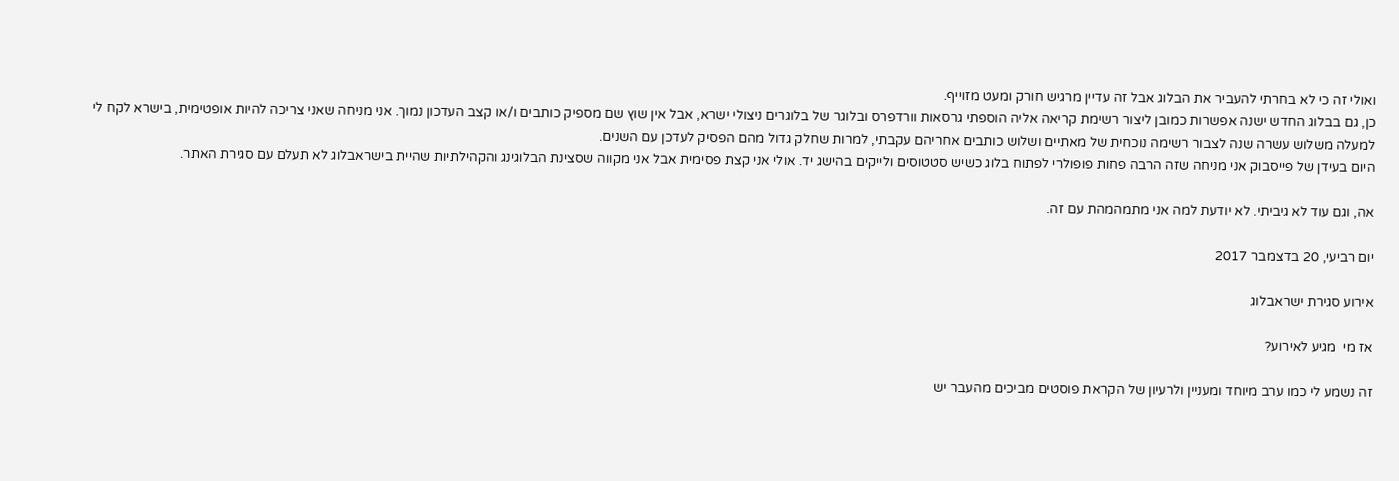ואולי זה כי לא בחרתי להעביר את הבלוג אבל זה עדיין מרגיש חורק ומעט מזוייף.
כן, גם בבלוג החדש ישנה אפשרות כמובן ליצור רשימת קריאה אליה הוספתי גרסאות וורדפרס ובלוגר של בלוגרים ניצולי ישרא, אבל אין שוץ שם מספיק כותבים ו/או קצב העדכון נמוך. אני מניחה שאני צריכה להיות אופטימית, בישרא לקח לי למעלה משלוש עשרה שנה לצבור רשימה נוכחית של מאתיים ושלוש כותבים אחריהם עקבתי, למרות שחלק גדול מהם הפסיק לעדכן עם השנים.
היום בעידן של פייסבוק אני מניחה שזה הרבה פחות פופולרי לפתוח בלוג כשיש סטטוסים ולייקים בהישג יד. אולי אני קצת פסימית אבל אני מקווה שסצינת הבלוגינג והקהילתיות שהיית בישראבלוג לא תעלם עם סגירת האתר.

אה, וגם עוד לא גיביתי. לא יודעת למה אני מתמהמהת עם זה.

יום רביעי, 20 בדצמבר 2017

אירוע סגירת ישראבלוג

אז מי  מגיע לאירוע?

זה נשמע לי כמו ערב מיוחד ומעניין ולרעיון של הקראת פוסטים מביכים מהעבר יש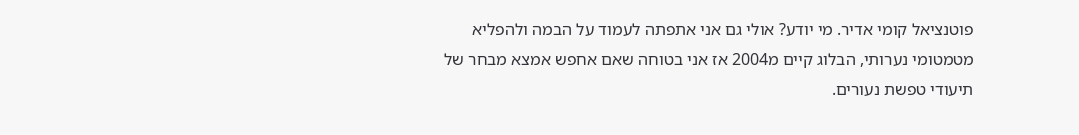פוטנציאל קומי אדיר. מי יודע? אולי גם אני אתפתה לעמוד על הבמה ולהפליא מטמטומי נערותי, הבלוג קיים מ2004 אז אני בטוחה שאם אחפש אמצא מבחר של תיעודי טפשת נעורים.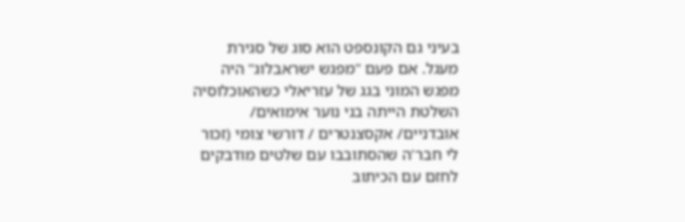בעיני גם הקונספט הוא סוג של סגירת מעגל. אם פעם "מפגש ישראבלוג" היה מפגש המוני בגג של עזריאלי כשהאוכלוסיה השלטת הייתה בני נוער אימואים/ אובדניים/ אקסצנטרים / דורשי צומי (זכור לי חבר'ה שהסתובבו עם שלטים מודבקים לחזם עם הכיתוב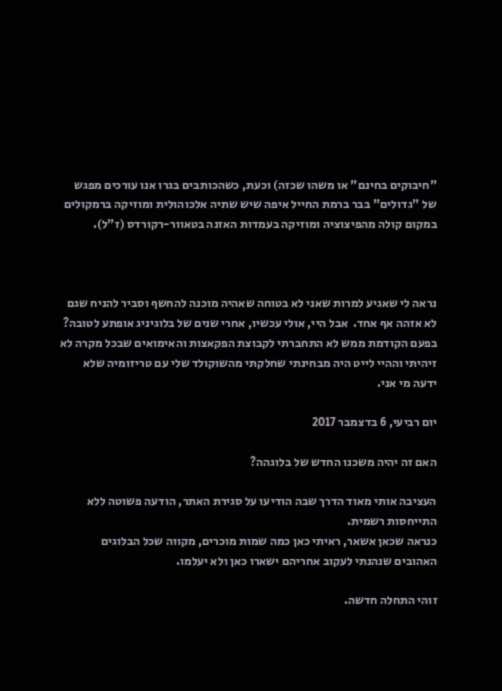"חיבוקים בחינם" או משהו שכזה) וכעת, כשהכותבים בגרו אנו עורכים מפגש של "גדולים" בבר ברמת החייל איפה שיש שתיה אלכוהולית ומוזיקה ברמקולים במקום קולה מהפיצוציה ומוזיקה בעמדות האזנה בטאוור-רקורדס (ז"ל).



נראה לי שאגיע למרות שאני לא בטוחה שאהיה מוכנה להחשף וסביר להניח שגם לא אזהה אף אחד.  אבל היי, אולי עכשיו, אחרי שנים של בלוגיניג אופתע לטובה? בפעם הקודמת ממש לא התחברתי לקבוצת הפקאצות והאימואים שבכל מקרה לא זיהיתי וההיי לייט היה מבחינתי שחלקתי מהשוקולד שלי עם טריזומיה שלא ידעה מי אני.

יום רביעי, 6 בדצמבר 2017

האם זה יהיה משכנו החדש של בלוגהה?

העציבה אותי מאוד הדרך שבה הודיעו על סגירת האתר, הודעה פשוטה ללא התייחסות רשמית.
כנראה שכאן אשאר, ראיתי כאן כמה שמות מוכרים, מקווה שכל הבלוגים האהובים שנהנתי לעקוב אחריהם ישארו כאן ולא יעלמו.

זוהי התחלה חדשה.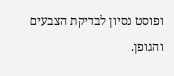ופוסט נסיון לבדיקת הצבעים והגופן.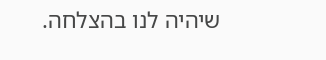שיהיה לנו בהצלחה.